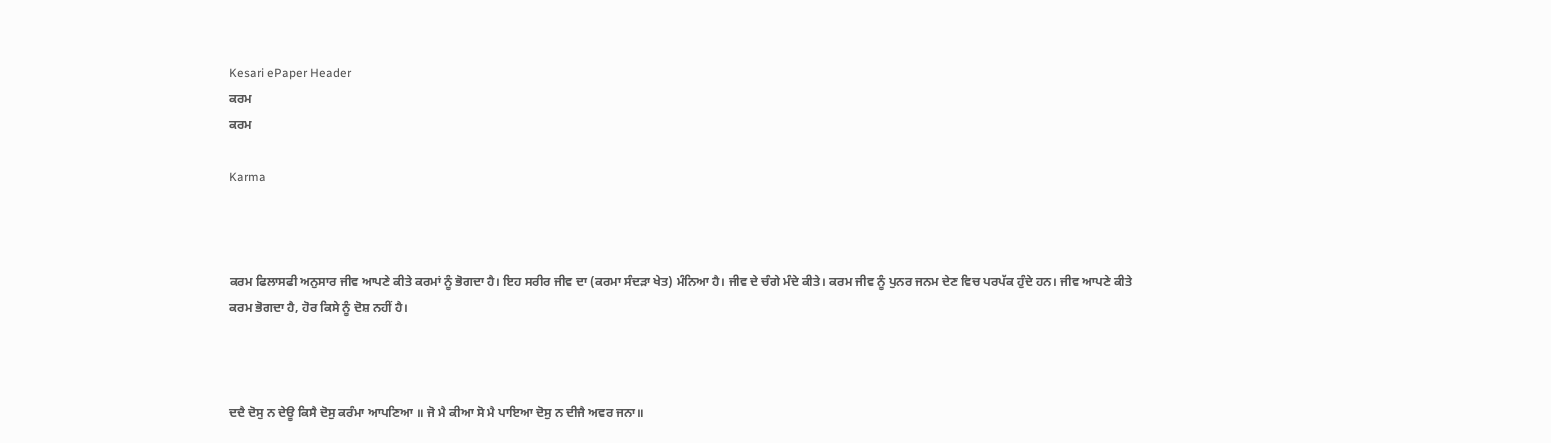Kesari ePaper Header
ਕਰਮ
ਕਰਮ

Karma



ਕਰਮ ਫਿਲਾਸਫੀ ਅਨੁਸਾਰ ਜੀਵ ਆਪਣੇ ਕੀਤੇ ਕਰਮਾਂ ਨੂੰ ਭੋਗਦਾ ਹੈ। ਇਹ ਸਰੀਰ ਜੀਵ ਦਾ (ਕਰਮਾ ਸੰਦੜਾ ਖੇਤ) ਮੰਨਿਆ ਹੈ। ਜੀਵ ਦੇ ਚੰਗੇ ਮੰਦੇ ਕੀਤੇ। ਕਰਮ ਜੀਵ ਨੂੰ ਪੁਨਰ ਜਨਮ ਦੇਣ ਵਿਚ ਪਰਪੱਕ ਹੁੰਦੇ ਹਨ। ਜੀਵ ਆਪਣੇ ਕੀਤੇ ਕਰਮ ਭੋਗਦਾ ਹੈ, ਹੋਰ ਕਿਸੇ ਨੂੰ ਦੋਸ਼ ਨਹੀਂ ਹੈ।



ਦਦੈ ਦੋਸੁ ਨ ਦੇਊ ਕਿਸੈ ਦੋਸੁ ਕਰੰਮਾ ਆਪਣਿਆ ॥ ਜੋ ਮੈ ਕੀਆ ਸੋ ਮੈ ਪਾਇਆ ਦੋਸੁ ਨ ਦੀਜੈ ਅਵਰ ਜਨਾ॥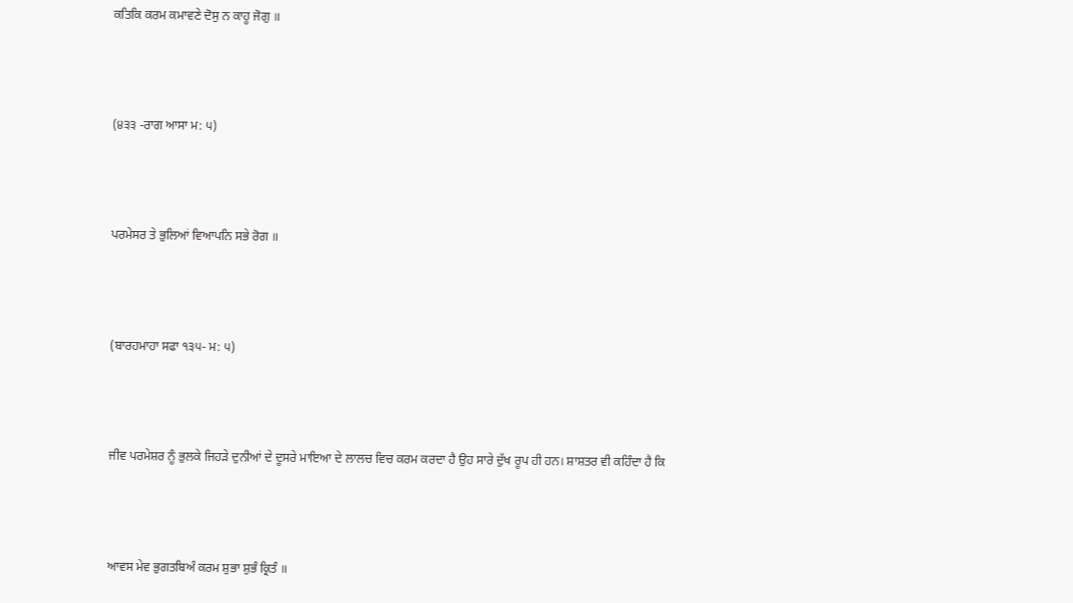ਕਤਿਕਿ ਕਰਮ ਕਮਾਵਣੇ ਦੋਸੁ ਨ ਕਾਹੂ ਜੋਗੁ ॥



(੪੩੩ -ਰਾਗ ਆਸਾ ਮ: ੫)



ਪਰਮੇਸਰ ਤੇ ਭੁਲਿਆਂ ਵਿਆਪਨਿ ਸਭੇ ਰੋਗ ॥



(ਬਾਰਹਮਾਹਾ ਸਫਾ ੧੩੫- ਮ: ੫)



ਜੀਵ ਪਰਮੇਸ਼ਰ ਨੂੰ ਭੁਲਕੇ ਜਿਹੜੇ ਦੁਨੀਆਂ ਦੇ ਦੂਸਰੇ ਮਾਇਆ ਦੇ ਲਾਲਚ ਵਿਚ ਕਰਮ ਕਰਦਾ ਹੈ ਉਹ ਸਾਰੇ ਦੁੱਖ ਰੂਪ ਹੀ ਹਨ। ਸ਼ਾਸ਼ਤਰ ਵੀ ਕਹਿੰਦਾ ਹੈ ਕਿ



ਆਵਸ ਮੇਵ ਭੁਗਤਬਿਅੰ ਕਰਮ ਸ਼ੁਭਾ ਸ਼ੁਭੰ ਕ੍ਰਿਤੰ ॥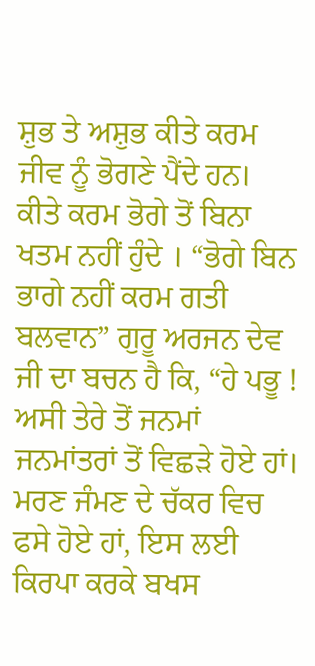ਸ਼ੁਭ ਤੇ ਅਸ਼ੁਭ ਕੀਤੇ ਕਰਮ ਜੀਵ ਨੂੰ ਭੋਗਣੇ ਪੈਂਦੇ ਹਨ। ਕੀਤੇ ਕਰਮ ਭੋਗੇ ਤੋਂ ਬਿਨਾ ਖਤਮ ਨਹੀਂ ਹੁੰਦੇ । “ਭੋਗੇ ਬਿਨ ਭਾਗੇ ਨਹੀਂ ਕਰਮ ਗਤੀ ਬਲਵਾਨ” ਗੁਰੂ ਅਰਜਨ ਦੇਵ ਜੀ ਦਾ ਬਚਨ ਹੈ ਕਿ, “ਹੇ ਪਭੂ ! ਅਸੀ ਤੇਰੇ ਤੋਂ ਜਨਮਾਂ ਜਨਮਾਂਤਰਾਂ ਤੋਂ ਵਿਛੜੇ ਹੋਏ ਹਾਂ। ਮਰਣ ਜੰਮਣ ਦੇ ਚੱਕਰ ਵਿਚ ਫਸੇ ਹੋਏ ਹਾਂ, ਇਸ ਲਈ ਕਿਰਪਾ ਕਰਕੇ ਬਖਸ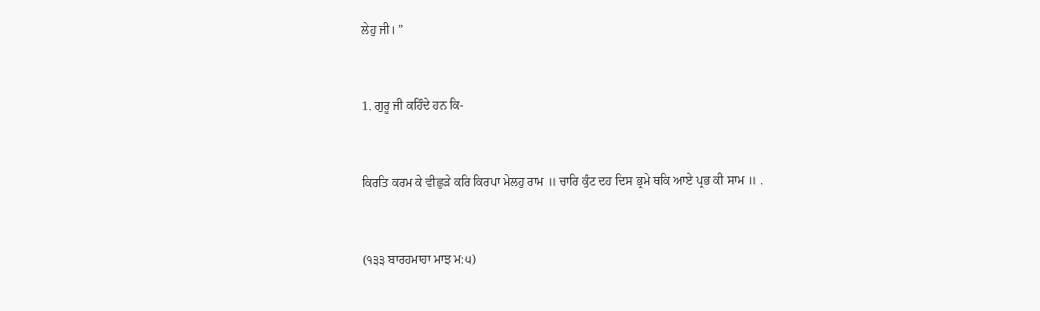ਲੇਹੁ ਜੀ। ”



1. ਗੁਰੂ ਜੀ ਕਹਿੰਦੇ ਹਨ ਕਿ-



ਕਿਰਤਿ ਕਰਮ ਕੇ ਵੀਛੁੜੇ ਕਰਿ ਕਿਰਪਾ ਮੇਲਹੁ ਰਾਮ ॥ ਚਾਰਿ ਕੁੰਟ ਦਹ ਦਿਸ ਭ੍ਰਮੇ ਥਕਿ ਆਏ ਪ੍ਰਭ ਕੀ ਸਾਮ ॥ .



(੧੩੩ ਬਾਰਹਮਾਹਾ ਮਾਝ ਮ:੫)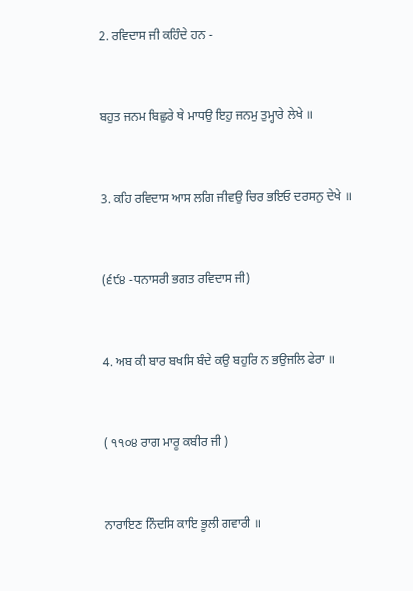2. ਰਵਿਦਾਸ ਜੀ ਕਹਿੰਦੇ ਹਨ -



ਬਹੁਤ ਜਨਮ ਬਿਛੁਰੇ ਥੇ ਮਾਧਉ ਇਹੁ ਜਨਮੁ ਤੁਮ੍ਹਾਰੇ ਲੇਖੇ ॥



3. ਕਹਿ ਰਵਿਦਾਸ ਆਸ ਲਗਿ ਜੀਵਉ ਚਿਰ ਭਇਓ ਦਰਸਨੁ ਦੇਖੇ ॥



(੬੯੪ -ਧਨਾਸਰੀ ਭਗਤ ਰਵਿਦਾਸ ਜੀ)



4. ਅਬ ਕੀ ਬਾਰ ਬਖਸਿ ਬੰਦੇ ਕਉ ਬਹੁਰਿ ਨ ਭਉਜਲਿ ਫੇਰਾ ॥



( ੧੧੦੪ ਰਾਗ ਮਾਰੂ ਕਬੀਰ ਜੀ )



ਨਾਰਾਇਣ ਨਿੰਦਸਿ ਕਾਇ ਭੂਲੀ ਗਵਾਰੀ ॥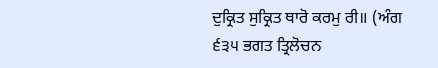ਦੁਕ੍ਰਿਤ ਸੁਕ੍ਰਿਤ ਥਾਰੋ ਕਰਮੁ ਰੀ॥ (ਅੰਗ ੬੩੫ ਭਗਤ ਤ੍ਰਿਲੋਚਨ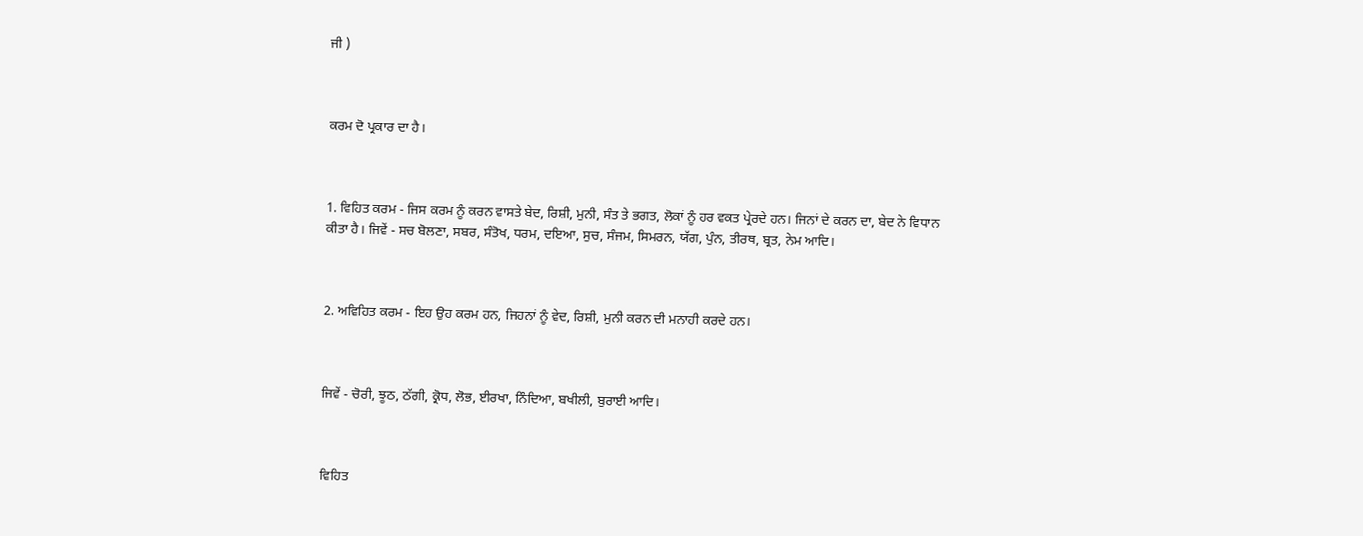ਜੀ )



ਕਰਮ ਦੋ ਪ੍ਰਕਾਰ ਦਾ ਹੈ।



1. ਵਿਹਿਤ ਕਰਮ - ਜਿਸ ਕਰਮ ਨੂੰ ਕਰਨ ਵਾਸਤੇ ਬੇਦ, ਰਿਸ਼ੀ, ਮੁਨੀ, ਸੰਤ ਤੇ ਭਗਤ, ਲੋਕਾਂ ਨੂੰ ਹਰ ਵਕਤ ਪ੍ਰੇਰਦੇ ਹਨ। ਜਿਨਾਂ ਦੇ ਕਰਨ ਦਾ, ਬੇਦ ਨੇ ਵਿਧਾਨ ਕੀਤਾ ਹੈ। ਜਿਵੇਂ - ਸਚ ਬੋਲਣਾ, ਸਬਰ, ਸੰਤੋਖ, ਧਰਮ, ਦਇਆ, ਸੁਚ, ਸੰਜਮ, ਸਿਮਰਨ, ਯੱਗ, ਪੁੰਨ, ਤੀਰਥ, ਬ੍ਰਤ, ਨੇਮ ਆਦਿ।



2. ਅਵਿਹਿਤ ਕਰਮ - ਇਹ ਉਹ ਕਰਮ ਹਨ, ਜਿਹਨਾਂ ਨੂੰ ਵੇਦ, ਰਿਸ਼ੀ, ਮੁਨੀ ਕਰਨ ਦੀ ਮਨਾਹੀ ਕਰਦੇ ਹਨ।



ਜਿਵੇਂ - ਚੋਰੀ, ਝੂਠ, ਠੱਗੀ, ਕ੍ਰੋਧ, ਲੋਭ, ਈਰਖਾ, ਨਿੰਦਿਆ, ਬਖੀਲੀ, ਬੁਰਾਈ ਆਦਿ।



ਵਿਹਿਤ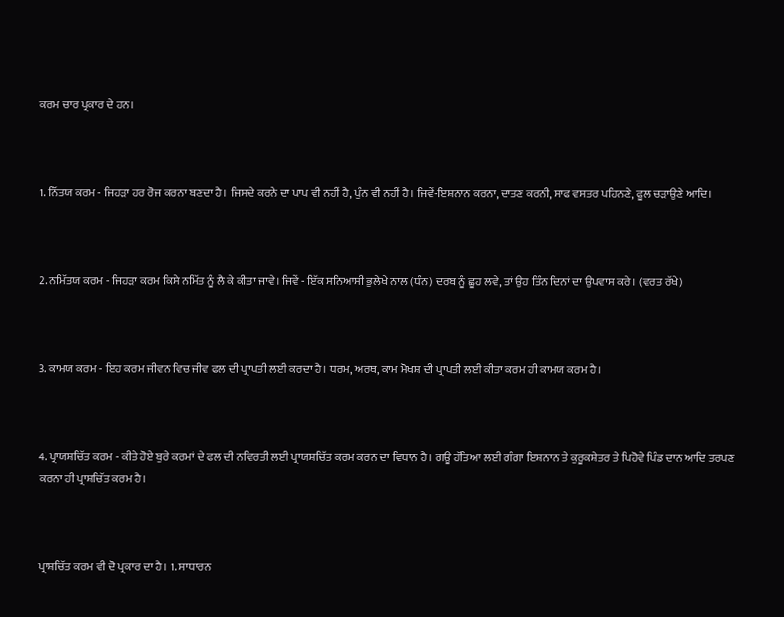ਕਰਮ ਚਾਰ ਪ੍ਰਕਾਰ ਦੇ ਹਨ।



1. ਨਿੱਤਯ ਕਰਮ - ਜਿਹੜਾ ਹਰ ਰੋਜ ਕਰਨਾ ਬਣਦਾ ਹੈ। ਜਿਸਦੇ ਕਰਨੇ ਦਾ ਪਾਪ ਵੀ ਨਹੀਂ ਹੈ, ਪੁੰਨ ਵੀ ਨਹੀਂ ਹੈ। ਜਿਵੇਂ-ਇਸ਼ਨਾਨ ਕਰਨਾ, ਦਾਤਣ ਕਰਨੀ, ਸਾਫ ਵਸਤਰ ਪਹਿਨਣੇ, ਫੂਲ ਚੜਾਉਣੇ ਆਦਿ।



2. ਨਮਿੱਤਯ ਕਰਮ - ਜਿਹੜਾ ਕਰਮ ਕਿਸੇ ਨਮਿੱਤ ਨੂੰ ਲੈ ਕੇ ਕੀਤਾ ਜਾਵੇ। ਜਿਵੇਂ - ਇੱਕ ਸਨਿਆਸੀ ਭੁਲੇਖੇ ਨਾਲ (ਧੰਨ) ਦਰਬ ਨੂੰ ਛੂਹ ਲਵੇ, ਤਾਂ ਉਹ ਤਿੰਨ ਦਿਨਾਂ ਦਾ ਉਪਵਾਸ ਕਰੇ। (ਵਰਤ ਰੱਖੇ)



3. ਕਾਮਯ ਕਰਮ - ਇਹ ਕਰਮ ਜੀਵਨ ਵਿਚ ਜੀਵ ਫਲ ਦੀ ਪ੍ਰਾਪਤੀ ਲਈ ਕਰਦਾ ਹੈ। ਧਰਮ, ਅਰਥ, ਕਾਮ ਮੋਖਸ਼ ਦੀ ਪ੍ਰਾਪਤੀ ਲਈ ਕੀਤਾ ਕਰਮ ਹੀ ਕਾਮਯ ਕਰਮ ਹੈ।



4. ਪ੍ਰਾਯਸ਼ਚਿੱਤ ਕਰਮ - ਕੀਤੇ ਹੋਏ ਬੁਰੇ ਕਰਮਾਂ ਦੇ ਫਲ ਦੀ ਨਵਿਰਤੀ ਲਈ ਪ੍ਰਾਯਸ਼ਚਿੱਤ ਕਰਮ ਕਰਨ ਦਾ ਵਿਧਾਨ ਹੈ। ਗਊ ਹੱਤਿਆ ਲਈ ਗੰਗਾ ਇਸ਼ਨਾਨ ਤੇ ਕੁਰੂਕਸ਼ੇਤਰ ਤੇ ਪਿਹੋਵੇ ਪਿੰਡ ਦਾਨ ਆਦਿ ਤਰਪਣ ਕਰਨਾ ਹੀ ਪ੍ਰਾਸ਼ਚਿੱਤ ਕਰਮ ਹੈ।



ਪ੍ਰਾਸ਼ਚਿੱਤ ਕਰਮ ਵੀ ਦੋ ਪ੍ਰਕਾਰ ਦਾ ਹੈ। 1. ਸਾਧਾਰਨ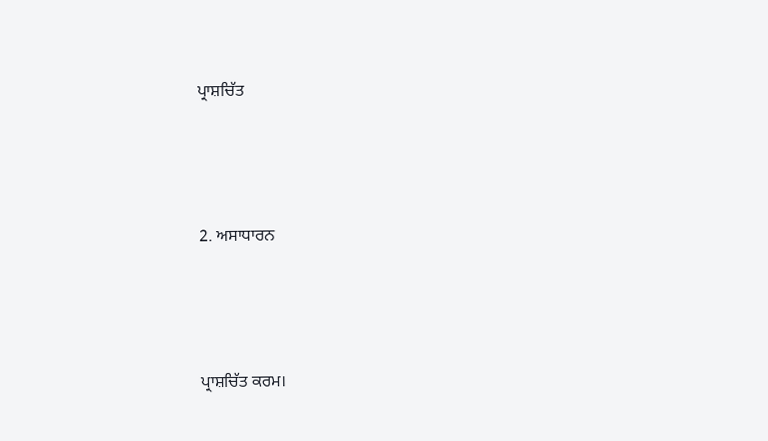ਪ੍ਰਾਸ਼ਚਿੱਤ



2. ਅਸਾਧਾਰਨ



ਪ੍ਰਾਸ਼ਚਿੱਤ ਕਰਮ।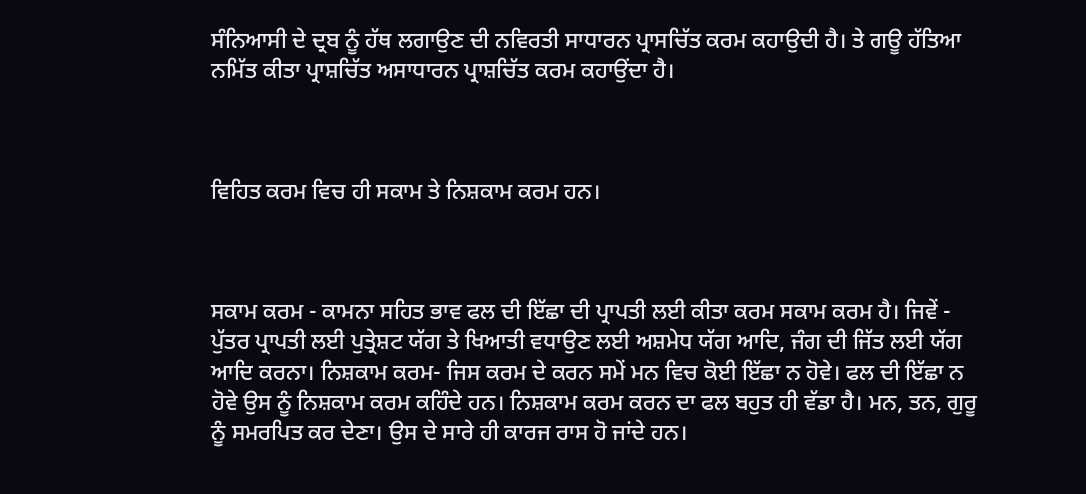ਸੰਨਿਆਸੀ ਦੇ ਦ੍ਰਬ ਨੂੰ ਹੱਥ ਲਗਾਉਣ ਦੀ ਨਵਿਰਤੀ ਸਾਧਾਰਨ ਪ੍ਰਾਸਚਿੱਤ ਕਰਮ ਕਹਾਉਦੀ ਹੈ। ਤੇ ਗਊ ਹੱਤਿਆ ਨਮਿੱਤ ਕੀਤਾ ਪ੍ਰਾਸ਼ਚਿੱਤ ਅਸਾਧਾਰਨ ਪ੍ਰਾਸ਼ਚਿੱਤ ਕਰਮ ਕਹਾਉਂਦਾ ਹੈ।



ਵਿਹਿਤ ਕਰਮ ਵਿਚ ਹੀ ਸਕਾਮ ਤੇ ਨਿਸ਼ਕਾਮ ਕਰਮ ਹਨ।



ਸਕਾਮ ਕਰਮ - ਕਾਮਨਾ ਸਹਿਤ ਭਾਵ ਫਲ ਦੀ ਇੱਛਾ ਦੀ ਪ੍ਰਾਪਤੀ ਲਈ ਕੀਤਾ ਕਰਮ ਸਕਾਮ ਕਰਮ ਹੈ। ਜਿਵੇਂ - ਪੁੱਤਰ ਪ੍ਰਾਪਤੀ ਲਈ ਪੁਤ੍ਰੇਸ਼ਟ ਯੱਗ ਤੇ ਖਿਆਤੀ ਵਧਾਉਣ ਲਈ ਅਸ਼ਮੇਧ ਯੱਗ ਆਦਿ, ਜੰਗ ਦੀ ਜਿੱਤ ਲਈ ਯੱਗ ਆਦਿ ਕਰਨਾ। ਨਿਸ਼ਕਾਮ ਕਰਮ- ਜਿਸ ਕਰਮ ਦੇ ਕਰਨ ਸਮੇਂ ਮਨ ਵਿਚ ਕੋਈ ਇੱਛਾ ਨ ਹੋਵੇ। ਫਲ ਦੀ ਇੱਛਾ ਨ ਹੋਵੇ ਉਸ ਨੂੰ ਨਿਸ਼ਕਾਮ ਕਰਮ ਕਹਿੰਦੇ ਹਨ। ਨਿਸ਼ਕਾਮ ਕਰਮ ਕਰਨ ਦਾ ਫਲ ਬਹੁਤ ਹੀ ਵੱਡਾ ਹੈ। ਮਨ, ਤਨ, ਗੁਰੂ ਨੂੰ ਸਮਰਪਿਤ ਕਰ ਦੇਣਾ। ਉਸ ਦੇ ਸਾਰੇ ਹੀ ਕਾਰਜ ਰਾਸ ਹੋ ਜਾਂਦੇ ਹਨ।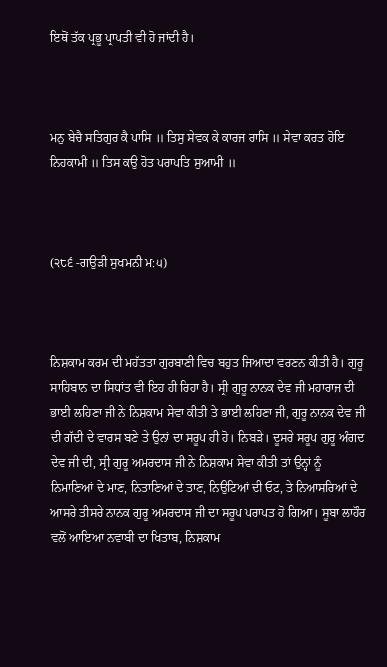ਇਥੋਂ ਤੱਕ ਪ੍ਰਭੂ ਪ੍ਰਾਪਤੀ ਵੀ ਹੋ ਜਾਂਦੀ ਹੈ।



ਮਨੁ ਬੇਚੈ ਸਤਿਗੁਰ ਕੈ ਪਾਸਿ ॥ ਤਿਸੁ ਸੇਵਕ ਕੇ ਕਾਰਜ ਰਾਸਿ ॥ ਸੇਵਾ ਕਰਤ ਹੋਇ ਨਿਹਕਾਮੀ ॥ ਤਿਸ ਕਉ ਹੋਤ ਪਰਾਪਤਿ ਸੁਆਮੀ ॥



(੨੮੬ -ਗਉੜੀ ਸੁਖਮਨੀ ਮ:੫)



ਨਿਸ਼ਕਾਮ ਕਰਮ ਦੀ ਮਹੱਤਤਾ ਗੁਰਬਾਣੀ ਵਿਚ ਬਹੁਤ ਜਿਆਦਾ ਵਰਣਨ ਕੀਤੀ ਹੈ। ਗੁਰੂ ਸਾਹਿਬਾਨ ਦਾ ਸਿਧਾਂਤ ਵੀ ਇਹ ਹੀ ਰਿਹਾ ਹੈ। ਸ੍ਰੀ ਗੁਰੂ ਨਾਨਕ ਦੇਵ ਜੀ ਮਹਾਰਾਜ ਦੀ ਭਾਈ ਲਹਿਣਾ ਜੀ ਨੇ ਨਿਸ਼ਕਾਮ ਸੇਵਾ ਕੀਤੀ ਤੇ ਭਾਈ ਲਹਿਣਾ ਜੀ, ਗੁਰੂ ਨਾਨਕ ਦੇਵ ਜੀ ਦੀ ਗੱਦੀ ਦੇ ਵਾਰਸ ਬਣੇ ਤੇ ਉਨਾਂ ਦਾ ਸਰੂਪ ਹੀ ਹੋ। ਨਿਬੜੇ। ਦੂਸਰੇ ਸਰੂਪ ਗੁਰੂ ਅੰਗਦ ਦੇਵ ਜੀ ਦੀ, ਸ੍ਰੀ ਗੁਰੂ ਅਮਰਦਾਸ ਜੀ ਨੇ ਨਿਸ਼ਕਾਮ ਸੇਵਾ ਕੀਤੀ ਤਾਂ ਉਨ੍ਹਾਂ ਨੂੰ ਨਿਮਾਣਿਆਂ ਦੇ ਮਾਣ, ਨਿਤਾਣਿਆਂ ਦੇ ਤਾਣ, ਨਿਉਟਿਆਂ ਦੀ ਓਟ, ਤੇ ਨਿਆਸਰਿਆਂ ਦੇ ਆਸਰੇ ਤੀਸਰੇ ਨਾਨਕ ਗੁਰੂ ਅਮਰਦਾਸ ਜੀ ਦਾ ਸਰੂਪ ਪਰਾਪਤ ਹੋ ਗਿਆ। ਸੂਬਾ ਲਾਹੌਰ ਵਲੋਂ ਆਇਆ ਨਵਾਬੀ ਦਾ ਖਿਤਾਬ, ਨਿਸ਼ਕਾਮ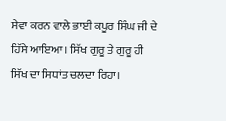ਸੇਵਾ ਕਰਨ ਵਾਲੇ ਭਾਈ ਕਪੂਰ ਸਿੰਘ ਜੀ ਦੇ ਹਿੱਸੇ ਆਇਆ। ਸਿੱਖ ਗੁਰੂ ਤੇ ਗੁਰੂ ਹੀ ਸਿੱਖ ਦਾ ਸਿਧਾਂਤ ਚਲਦਾ ਰਿਹਾ।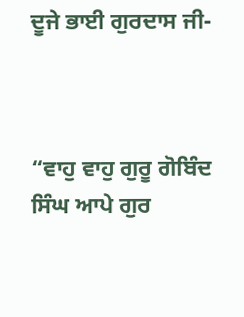ਦੂਜੇ ਭਾਈ ਗੁਰਦਾਸ ਜੀ-



“ਵਾਹੁ ਵਾਹੁ ਗੁਰੂ ਗੋਬਿੰਦ ਸਿੰਘ ਆਪੇ ਗੁਰ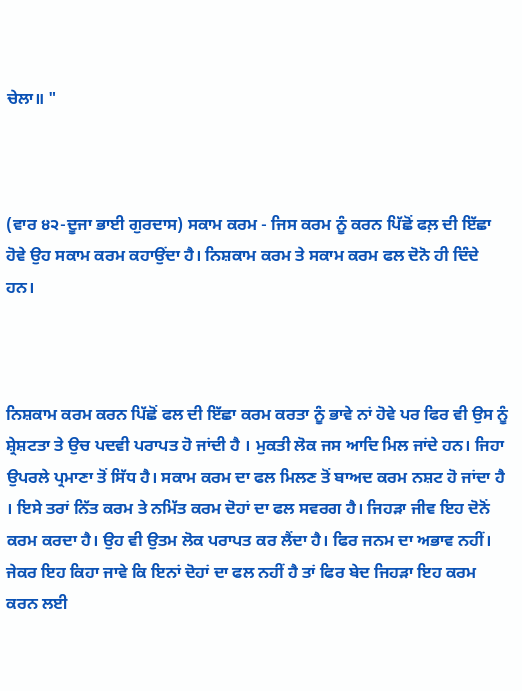ਚੇਲਾ॥ "



(ਵਾਰ ੪੨-ਦੂਜਾ ਭਾਈ ਗੁਰਦਾਸ) ਸਕਾਮ ਕਰਮ - ਜਿਸ ਕਰਮ ਨੂੰ ਕਰਨ ਪਿੱਛੋਂ ਫਲ਼ ਦੀ ਇੱਛਾ ਹੋਵੇ ਉਹ ਸਕਾਮ ਕਰਮ ਕਹਾਉਂਦਾ ਹੈ। ਨਿਸ਼ਕਾਮ ਕਰਮ ਤੇ ਸਕਾਮ ਕਰਮ ਫਲ ਦੋਨੋ ਹੀ ਦਿੰਦੇ ਹਨ।



ਨਿਸ਼ਕਾਮ ਕਰਮ ਕਰਨ ਪਿੱਛੋਂ ਫਲ ਦੀ ਇੱਛਾ ਕਰਮ ਕਰਤਾ ਨੂੰ ਭਾਵੇ ਨਾਂ ਹੋਵੇ ਪਰ ਫਿਰ ਵੀ ਉਸ ਨੂੰ ਸ਼੍ਰੇਸ਼ਟਤਾ ਤੇ ਉਚ ਪਦਵੀ ਪਰਾਪਤ ਹੋ ਜਾਂਦੀ ਹੈ । ਮੁਕਤੀ ਲੋਕ ਜਸ ਆਦਿ ਮਿਲ ਜਾਂਦੇ ਹਨ। ਜਿਹਾ ਉਪਰਲੇ ਪ੍ਰਮਾਣਾ ਤੋਂ ਸਿੱਧ ਹੈ। ਸਕਾਮ ਕਰਮ ਦਾ ਫਲ ਮਿਲਣ ਤੋਂ ਬਾਅਦ ਕਰਮ ਨਸ਼ਟ ਹੋ ਜਾਂਦਾ ਹੈ । ਇਸੇ ਤਰਾਂ ਨਿੱਤ ਕਰਮ ਤੇ ਨਮਿੱਤ ਕਰਮ ਦੋਹਾਂ ਦਾ ਫਲ ਸਵਰਗ ਹੈ। ਜਿਹੜਾ ਜੀਵ ਇਹ ਦੋਨੋਂ ਕਰਮ ਕਰਦਾ ਹੈ। ਉਹ ਵੀ ਉਤਮ ਲੋਕ ਪਰਾਪਤ ਕਰ ਲੈਂਦਾ ਹੈ। ਫਿਰ ਜਨਮ ਦਾ ਅਭਾਵ ਨਹੀਂ। ਜੇਕਰ ਇਹ ਕਿਹਾ ਜਾਵੇ ਕਿ ਇਨਾਂ ਦੋਹਾਂ ਦਾ ਫਲ ਨਹੀਂ ਹੈ ਤਾਂ ਫਿਰ ਬੇਦ ਜਿਹੜਾ ਇਹ ਕਰਮ ਕਰਨ ਲਈ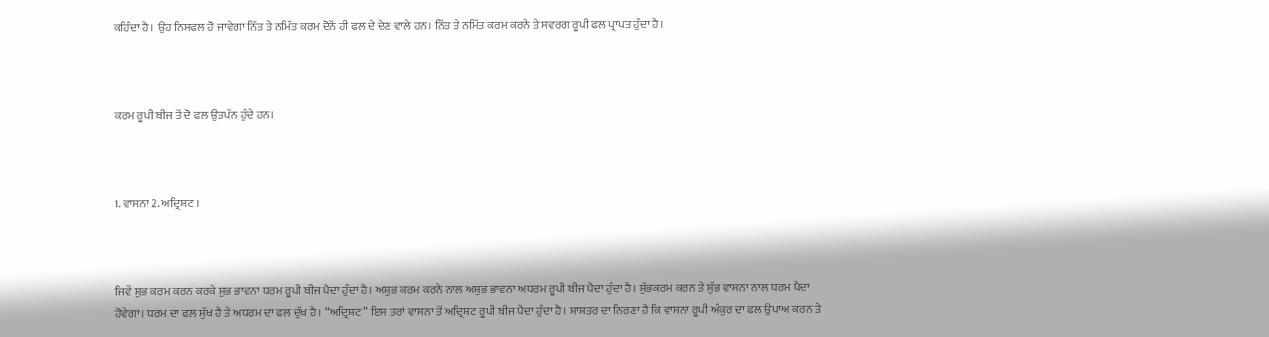ਕਹਿੰਦਾ ਹੈ। ਉਹ ਨਿਸਫਲ ਹੋ ਜਾਵੇਗਾ ਨਿੱਤ ਤੇ ਨਮਿੱਤ ਕਰਮ ਦੋਨੋਂ ਹੀ ਫਲ ਦੇ ਦੇਣ ਵਾਲੇ ਹਨ। ਨਿੱਤ ਤੇ ਨਮਿੱਤ ਕਰਮ ਕਰਨੇ ਤੇ ਸਵਰਗ ਰੂਪੀ ਫਲ ਪ੍ਰਾਪਤ ਹੁੰਦਾ ਹੈ।



ਕਰਮ ਰੂਪੀ ਬੀਜ ਤੋਂ ਦੋ ਫਲ ਉਤਪੱਨ ਹੁੰਦੇ ਹਨ।



1. ਵਾਸਨਾ 2. ਅਦ੍ਰਿਸ਼ਟ ।



ਜਿਵੇਂ ਸ਼ੁਭ ਕਰਮ ਕਰਨ ਕਰਕੇ ਸ਼ੁਭ ਭਾਵਨਾ ਧਰਮ ਰੂਪੀ ਬੀਜ ਪੈਦਾ ਹੁੰਦਾ ਹੈ। ਅਸ਼ੁਭ ਕਰਮ ਕਰਨੇ ਨਾਲ ਅਸ਼ੁਭ ਭਾਵਨਾ ਅਧਰਮ ਰੂਪੀ ਬੀਜ ਪੈਦਾ ਹੁੰਦਾ ਹੈ। ਸ਼ੁੱਭਕਰਮ ਕਰਨ ਤੇ ਸ਼ੁੱਭ ਵਾਸਨਾ ਨਾਲ ਧਰਮ ਪੈਦਾ ਹੋਵੇਗਾ। ਧਰਮ ਦਾ ਫਲ਼ ਸੁੱਖ ਹੈ ਤੇ ਅਧਰਮ ਦਾ ਫਲ ਦੁੱਖ ਹੈ। “ਅਦ੍ਰਿਸ਼ਟ” ਇਸ ਤਰਾਂ ਵਾਸਨਾ ਤੋਂ ਅਦ੍ਰਿਸ਼ਟ ਰੂਪੀ ਬੀਜ ਪੈਦਾ ਹੁੰਦਾ ਹੈ। ਸ਼ਾਸ਼ਤਰ ਦਾ ਨਿਰਣਾ ਹੈ ਕਿ ਵਾਸਨਾ ਰੂਪੀ ਅੰਕੁਰ ਦਾ ਫਲ ਉਪਾਅ ਕਰਨ ਤੇ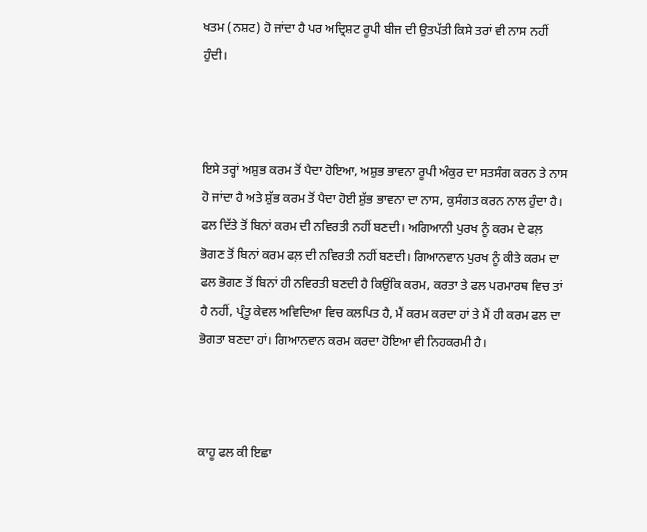ਖਤਮ (ਨਸ਼ਟ) ਹੋ ਜਾਂਦਾ ਹੈ ਪਰ ਅਦ੍ਰਿਸ਼ਟ ਰੂਪੀ ਬੀਜ ਦੀ ਉਤਪੱਤੀ ਕਿਸੇ ਤਰਾਂ ਵੀ ਨਾਸ ਨਹੀਂ ਹੁੰਦੀ।



ਇਸੇ ਤਰ੍ਹਾਂ ਅਸ਼ੁਭ ਕਰਮ ਤੋਂ ਪੈਦਾ ਹੋਇਆ, ਅਸ਼ੁਭ ਭਾਵਨਾ ਰੂਪੀ ਅੰਕੁਰ ਦਾ ਸਤਸੰਗ ਕਰਨ ਤੇ ਨਾਸ ਹੋ ਜਾਂਦਾ ਹੈ ਅਤੇ ਸ਼ੁੱਭ ਕਰਮ ਤੋਂ ਪੈਦਾ ਹੋਈ ਸ਼ੁੱਭ ਭਾਵਨਾ ਦਾ ਨਾਸ, ਕੁਸੰਗਤ ਕਰਨ ਨਾਲ ਹੁੰਦਾ ਹੈ। ਫਲ ਦਿੱਤੇ ਤੋਂ ਬਿਨਾਂ ਕਰਮ ਦੀ ਨਵਿਰਤੀ ਨਹੀਂ ਬਣਦੀ। ਅਗਿਆਨੀ ਪੁਰਖ ਨੂੰ ਕਰਮ ਦੇ ਫਲ਼ ਭੋਗਣ ਤੋਂ ਬਿਨਾਂ ਕਰਮ ਫਲ਼ ਦੀ ਨਵਿਰਤੀ ਨਹੀਂ ਬਣਦੀ। ਗਿਆਨਵਾਨ ਪੁਰਖ ਨੂੰ ਕੀਤੇ ਕਰਮ ਦਾ ਫਲ ਭੋਗਣ ਤੋਂ ਬਿਨਾਂ ਹੀ ਨਵਿਰਤੀ ਬਣਦੀ ਹੈ ਕਿਉਂਕਿ ਕਰਮ, ਕਰਤਾ ਤੇ ਫਲ ਪਰਮਾਰਥ ਵਿਚ ਤਾਂ ਹੈ ਨਹੀਂ, ਪ੍ਰੰਤੂ ਕੇਵਲ ਅਵਿਦਿਆ ਵਿਚ ਕਲਪਿਤ ਹੈ, ਮੈਂ ਕਰਮ ਕਰਦਾ ਹਾਂ ਤੇ ਮੈਂ ਹੀ ਕਰਮ ਫਲ ਦਾ ਭੋਗਤਾ ਬਣਦਾ ਹਾਂ। ਗਿਆਨਵਾਨ ਕਰਮ ਕਰਦਾ ਹੋਇਆ ਵੀ ਨਿਹਕਰਮੀ ਹੈ।



ਕਾਹੂ ਫਲ ਕੀ ਇਛਾ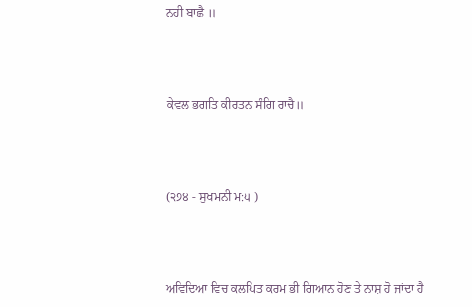ਨਹੀ ਬਾਛੈ ॥



ਕੇਵਲ ਭਗਤਿ ਕੀਰਤਨ ਸੰਗਿ ਰਾਚੈ॥



(੨੭੪ - ਸੁਖਮਨੀ ਮ:੫ )



ਅਵਿਦਿਆ ਵਿਚ ਕਲਪਿਤ ਕਰਮ ਭੀ ਗਿਆਨ ਹੋਣ ਤੇ ਨਾਸ਼ ਹੋ ਜਾਂਦਾ ਹੈ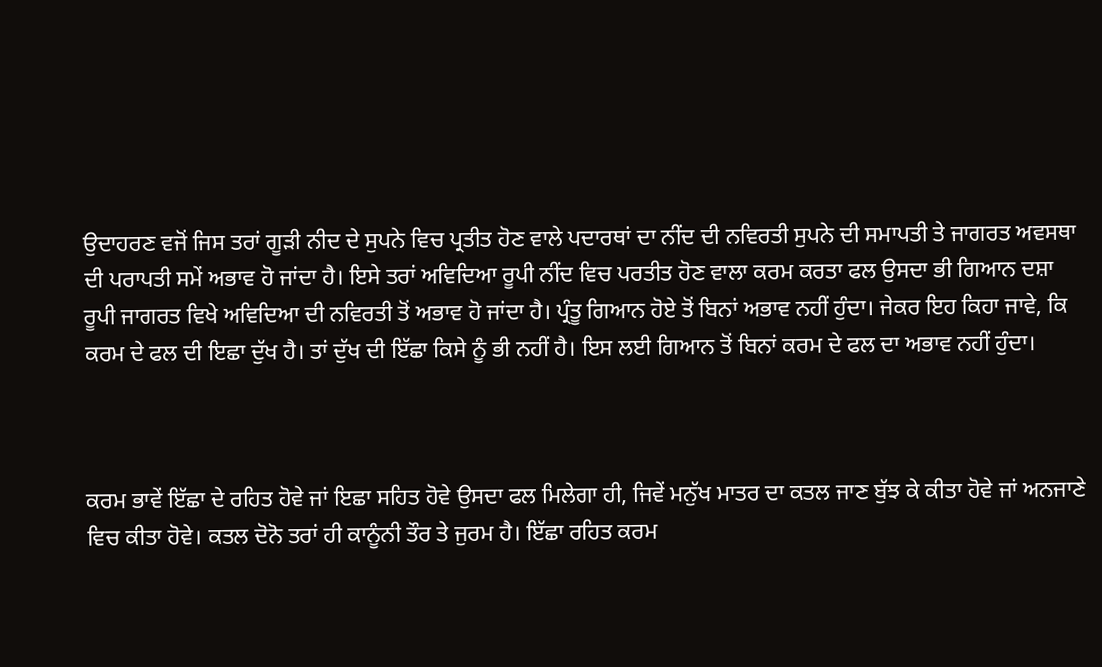ਉਦਾਹਰਣ ਵਜੋਂ ਜਿਸ ਤਰਾਂ ਗੂੜੀ ਨੀਦ ਦੇ ਸੁਪਨੇ ਵਿਚ ਪ੍ਰਤੀਤ ਹੋਣ ਵਾਲੇ ਪਦਾਰਥਾਂ ਦਾ ਨੀਂਦ ਦੀ ਨਵਿਰਤੀ ਸੁਪਨੇ ਦੀ ਸਮਾਪਤੀ ਤੇ ਜਾਗਰਤ ਅਵਸਥਾ ਦੀ ਪਰਾਪਤੀ ਸਮੇਂ ਅਭਾਵ ਹੋ ਜਾਂਦਾ ਹੈ। ਇਸੇ ਤਰਾਂ ਅਵਿਦਿਆ ਰੂਪੀ ਨੀਂਦ ਵਿਚ ਪਰਤੀਤ ਹੋਣ ਵਾਲਾ ਕਰਮ ਕਰਤਾ ਫਲ ਉਸਦਾ ਭੀ ਗਿਆਨ ਦਸ਼ਾ ਰੂਪੀ ਜਾਗਰਤ ਵਿਖੇ ਅਵਿਦਿਆ ਦੀ ਨਵਿਰਤੀ ਤੋਂ ਅਭਾਵ ਹੋ ਜਾਂਦਾ ਹੈ। ਪ੍ਰੰਤੂ ਗਿਆਨ ਹੋਏ ਤੋਂ ਬਿਨਾਂ ਅਭਾਵ ਨਹੀਂ ਹੁੰਦਾ। ਜੇਕਰ ਇਹ ਕਿਹਾ ਜਾਵੇ, ਕਿ ਕਰਮ ਦੇ ਫਲ ਦੀ ਇਛਾ ਦੁੱਖ ਹੈ। ਤਾਂ ਦੁੱਖ ਦੀ ਇੱਛਾ ਕਿਸੇ ਨੂੰ ਭੀ ਨਹੀਂ ਹੈ। ਇਸ ਲਈ ਗਿਆਨ ਤੋਂ ਬਿਨਾਂ ਕਰਮ ਦੇ ਫਲ ਦਾ ਅਭਾਵ ਨਹੀਂ ਹੁੰਦਾ।



ਕਰਮ ਭਾਵੇਂ ਇੱਛਾ ਦੇ ਰਹਿਤ ਹੋਵੇ ਜਾਂ ਇਛਾ ਸਹਿਤ ਹੋਵੇ ਉਸਦਾ ਫਲ ਮਿਲੇਗਾ ਹੀ, ਜਿਵੇਂ ਮਨੁੱਖ ਮਾਤਰ ਦਾ ਕਤਲ ਜਾਣ ਬੁੱਝ ਕੇ ਕੀਤਾ ਹੋਵੇ ਜਾਂ ਅਨਜਾਣੇ ਵਿਚ ਕੀਤਾ ਹੋਵੇ। ਕਤਲ ਦੋਨੋ ਤਰਾਂ ਹੀ ਕਾਨੂੰਨੀ ਤੌਰ ਤੇ ਜੁਰਮ ਹੈ। ਇੱਛਾ ਰਹਿਤ ਕਰਮ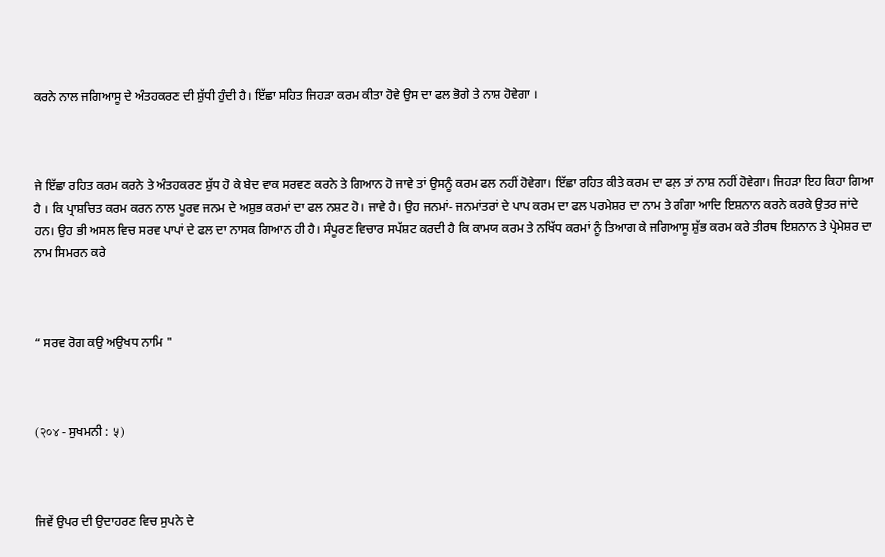ਕਰਨੇ ਨਾਲ ਜਗਿਆਸੂ ਦੇ ਅੰਤਹਕਰਣ ਦੀ ਸ਼ੁੱਧੀ ਹੁੰਦੀ ਹੈ। ਇੱਛਾ ਸਹਿਤ ਜਿਹੜਾ ਕਰਮ ਕੀਤਾ ਹੋਵੇ ਉਸ ਦਾ ਫਲ ਭੋਗੇ ਤੇ ਨਾਸ਼ ਹੋਵੇਗਾ ।



ਜੇ ਇੱਛਾ ਰਹਿਤ ਕਰਮ ਕਰਨੇ ਤੇ ਅੰਤਹਕਰਣ ਸ਼ੁੱਧ ਹੋ ਕੇ ਬੇਦ ਵਾਕ ਸਰਵਣ ਕਰਨੇ ਤੇ ਗਿਆਨ ਹੋ ਜਾਵੇ ਤਾਂ ਉਸਨੂੰ ਕਰਮ ਫਲ ਨਹੀਂ ਹੋਵੇਗਾ। ਇੱਛਾ ਰਹਿਤ ਕੀਤੇ ਕਰਮ ਦਾ ਫਲ਼ ਤਾਂ ਨਾਸ਼ ਨਹੀਂ ਹੋਵੇਗਾ। ਜਿਹੜਾ ਇਹ ਕਿਹਾ ਗਿਆ ਹੈ । ਕਿ ਪ੍ਰਾਸ਼ਚਿਤ ਕਰਮ ਕਰਨ ਨਾਲ ਪੂਰਵ ਜਨਮ ਦੇ ਅਸ਼ੁਭ ਕਰਮਾਂ ਦਾ ਫਲ ਨਸ਼ਟ ਹੋ। ਜਾਵੇ ਹੈ। ਉਹ ਜਨਮਾਂ- ਜਨਮਾਂਤਰਾਂ ਦੇ ਪਾਪ ਕਰਮ ਦਾ ਫਲ ਪਰਮੇਸ਼ਰ ਦਾ ਨਾਮ ਤੇ ਗੰਗਾ ਆਦਿ ਇਸ਼ਨਾਨ ਕਰਨੇ ਕਰਕੇ ਉਤਰ ਜਾਂਦੇ ਹਨ। ਉਹ ਭੀ ਅਸਲ ਵਿਚ ਸਰਵ ਪਾਪਾਂ ਦੇ ਫਲ ਦਾ ਨਾਸਕ ਗਿਆਨ ਹੀ ਹੈ। ਸੰਪੂਰਣ ਵਿਚਾਰ ਸਪੱਸ਼ਟ ਕਰਦੀ ਹੈ ਕਿ ਕਾਮਯ ਕਰਮ ਤੇ ਨਖਿੱਧ ਕਰਮਾਂ ਨੂੰ ਤਿਆਗ ਕੇ ਜਗਿਆਸੂ ਸ਼ੁੱਭ ਕਰਮ ਕਰੇ ਤੀਰਥ ਇਸ਼ਨਾਨ ਤੇ ਪ੍ਰੇਮੇਸ਼ਰ ਦਾ ਨਾਮ ਸਿਮਰਨ ਕਰੇ



“ ਸਰਵ ਰੋਗ ਕਉ ਅਉਖਧ ਨਾਮਿ "



(२०४ - ਸੁਖਮਨੀ : ५)



ਜਿਵੇਂ ਉਪਰ ਦੀ ਉਦਾਹਰਣ ਵਿਚ ਸੁਪਨੇ ਦੇ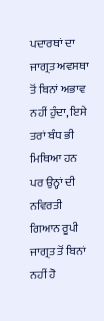ਪਦਾਰਥਾਂ ਦਾ ਜਾਗ੍ਰਤ ਅਵਸਥਾ ਤੋਂ ਬਿਨਾਂ ਅਭਾਵ ਨਹੀਂ ਹੁੰਦਾ, ਇਸੇ ਤਰਾਂ ਬੰਧ ਭੀ ਮਿਥਿਆ ਹਨ ਪਰ ਉਨ੍ਹਾਂ ਦੀ ਨਵਿਰਤੀ ਗਿਆਨ ਰੂਪੀ ਜਾਗ੍ਰਤ ਤੋਂ ਬਿਨਾਂ ਨਹੀਂ ਹੋ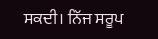ਸਕਦੀ। ਨਿੱਜ ਸਰੂਪ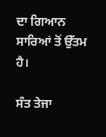ਦਾ ਗਿਆਨ ਸਾਰਿਆਂ ਤੋਂ ਉੱਤਮ ਹੈ।

ਸੰਤ ਤੇਜਾ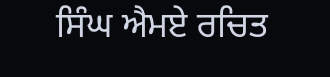ਸਿੰਘ ਐਮਏ ਰਚਿਤ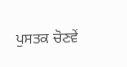ਪੁਸਤਕ ਚੋਣਵੇਂ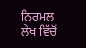ਨਿਰਮਲ ਲੇਖ ਵਿੱਚੋਂ